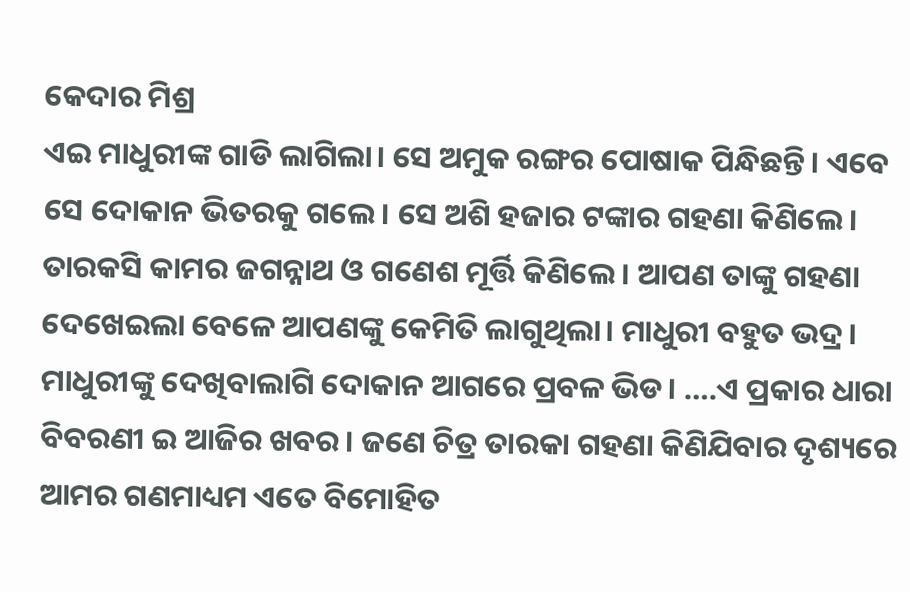କେଦାର ମିଶ୍ର
ଏଇ ମାଧୁରୀଙ୍କ ଗାଡି ଲାଗିଲା। ସେ ଅମୁକ ରଙ୍ଗର ପୋଷାକ ପିନ୍ଧିଛନ୍ତି। ଏବେ ସେ ଦୋକାନ ଭିତରକୁ ଗଲେ। ସେ ଅଶି ହଜାର ଟଙ୍କାର ଗହଣା କିଣିଲେ। ତାରକସି କାମର ଜଗନ୍ନାଥ ଓ ଗଣେଶ ମୂର୍ତ୍ତି କିଣିଲେ। ଆପଣ ତାଙ୍କୁ ଗହଣା ଦେଖେଇଲା ବେଳେ ଆପଣଙ୍କୁ କେମିତି ଲାଗୁଥିଲା। ମାଧୁରୀ ବହୁତ ଭଦ୍ର। ମାଧୁରୀଙ୍କୁ ଦେଖିବାଲାଗି ଦୋକାନ ଆଗରେ ପ୍ରବଳ ଭିଡ। ….ଏ ପ୍ରକାର ଧାରା ବିବରଣୀ ଇ ଆଜିର ଖବର। ଜଣେ ଚିତ୍ର ତାରକା ଗହଣା କିଣିଯିବାର ଦୃଶ୍ୟରେ ଆମର ଗଣମାଧ୍ୟମ ଏତେ ବିମୋହିତ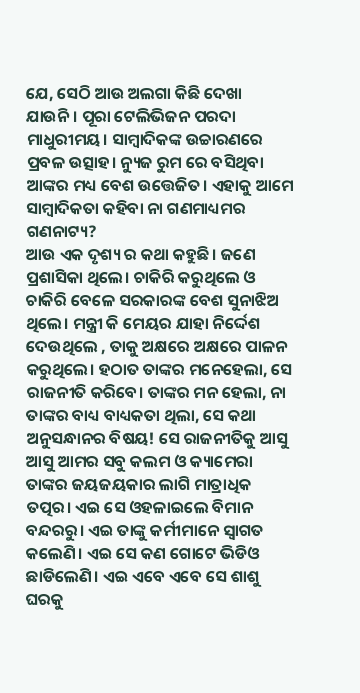ଯେ, ସେଠି ଆଉ ଅଲଗା କିଛି ଦେଖା ଯାଉନି। ପୂରା ଟେଲିଭିଜନ ପରଦା ମାଧୁରୀମୟ। ସାମ୍ବାଦିକଙ୍କ ଉଚ୍ଚାରଣରେ ପ୍ରବଳ ଉତ୍ସାହ। ନ୍ୟୁଜ ରୁମ ରେ ବସିଥିବା ଆଙ୍କର ମଧ୍ୟ ବେଶ ଉତ୍ତେଜିତ। ଏହାକୁ ଆମେ ସାମ୍ବାଦିକତା କହିବା ନା ଗଣମାଧ୍ୟମର ଗଣନାଟ୍ୟ?
ଆଉ ଏକ ଦୃଶ୍ୟ ର କଥା କହୁଛି। ଜଣେ ପ୍ରଶାସିକା ଥିଲେ। ଚାକିରି କରୁଥିଲେ ଓ ଚାକିରି ବେଳେ ସରକାରଙ୍କ ବେଶ ସୁନାଝିଅ ଥିଲେ। ମନ୍ତ୍ରୀ କି ମେୟର ଯାହା ନିର୍ଦ୍ଦେଶ ଦେଉଥିଲେ , ତାକୁ ଅକ୍ଷରେ ଅକ୍ଷରେ ପାଳନ କରୁଥିଲେ। ହଠାତ ତାଙ୍କର ମନେହେଲା, ସେ ରାଜନୀତି କରିବେ। ତାଙ୍କର ମନ ହେଲା, ନା ତାଙ୍କର ବାଧ୍ୟ ବାଧ୍ୟକତା ଥିଲା, ସେ କଥା ଅନୁସନ୍ଧାନର ବିଷୟ! ସେ ରାଜନୀତିକୁ ଆସୁ ଆସୁ ଆମର ସବୁ କଲମ ଓ କ୍ୟାମେରା ତାଙ୍କର ଜୟଜୟକାର ଲାଗି ମାତ୍ରାଧିକ ତତ୍ପର। ଏଇ ସେ ଓହଳାଇଲେ ବିମାନ ବନ୍ଦରରୁ। ଏଇ ତାଙ୍କୁ କର୍ମୀମାନେ ସ୍ଵାଗତ କଲେଣି। ଏଇ ସେ କଣ ଗୋଟେ ଭିଡିଓ ଛାଡିଲେଣି। ଏଇ ଏବେ ଏବେ ସେ ଶାଶୁ ଘରକୁ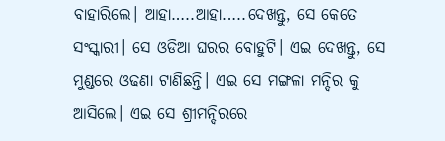ବାହାରିଲେ। ଆହା…..ଆହା…..ଦେଖନ୍ତୁ, ସେ କେତେ ସଂସ୍କାରୀ। ସେ ଓଡିଆ ଘରର ବୋହୁଟି। ଏଇ ଦେଖନ୍ତୁ, ସେ ମୁଣ୍ଡରେ ଓଢଣା ଟାଣିଛନ୍ତି। ଏଇ ସେ ମଙ୍ଗଳା ମନ୍ଦିର କୁ ଆସିଲେ। ଏଇ ସେ ଶ୍ରୀମନ୍ଦିରରେ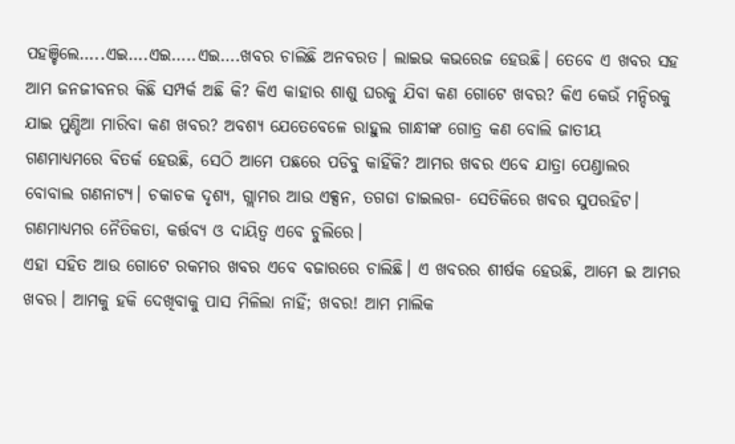ପହଞ୍ଚିଲେ…..ଏଇ….ଏଇ…..ଏଇ….ଖବର ଚାଲିଛି ଅନବରତ। ଲାଇଭ କଭରେଜ ହେଉଛି। ତେବେ ଏ ଖବର ସହ ଆମ ଜନଜୀବନର କିଛି ସମ୍ପର୍କ ଅଛି କି? କିଏ କାହାର ଶାଶୁ ଘରକୁ ଯିବା କଣ ଗୋଟେ ଖବର? କିଏ କେଉଁ ମନ୍ଦିରକୁ ଯାଇ ମୁଣ୍ଡିଆ ମାରିବା କଣ ଖବର? ଅବଶ୍ୟ ଯେତେବେଳେ ରାହୁଲ ଗାନ୍ଧୀଙ୍କ ଗୋତ୍ର କଣ ବୋଲି ଜାତୀୟ ଗଣମାଧ୍ୟମରେ ବିତର୍କ ହେଉଛି, ସେଠି ଆମେ ପଛରେ ପଡିବୁ କାହିଁକି? ଆମର ଖବର ଏବେ ଯାତ୍ରା ପେଣ୍ଡାଲର ବୋବାଲ ଗଣନାଟ୍ୟ। ଚକାଚକ ଦୃଶ୍ୟ, ଗ୍ଲାମର ଆଉ ଏକ୍ସନ, ତଗଡା ଡାଇଲଗ- ସେତିକିରେ ଖବର ସୁପରହିଟ। ଗଣମାଧ୍ୟମର ନୈତିକତା, କର୍ତ୍ତବ୍ୟ ଓ ଦାୟିତ୍ଵ ଏବେ ଚୁଲିରେ।
ଏହା ସହିତ ଆଉ ଗୋଟେ ରକମର ଖବର ଏବେ ବଜାରରେ ଚାଲିଛି। ଏ ଖବରର ଶୀର୍ଷକ ହେଉଛି, ଆମେ ଇ ଆମର ଖବର। ଆମକୁ ହକି ଦେଖିବାକୁ ପାସ ମିଳିଲା ନାହିଁ; ଖବର! ଆମ ମାଲିକ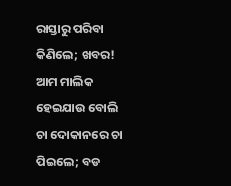ରାସ୍ତାରୁ ପରିବା କିଣିଲେ; ଖବର! ଆମ ମାଲିକ ହେଇଯାଉ ବୋଲି ଚା ଦୋକାନରେ ଚା ପିଇଲେ; ବଡ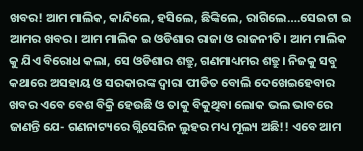ଖବର! ଆମ ମାଲିକ, କାନ୍ଦିଲେ, ହସିଲେ, ଛିଙ୍କିଲେ, ରାଗିଲେ….ସେଇଟା ଇ ଆମର ଖବର। ଆମ ମାଲିକ ଇ ଓଡିଶାର ରାଜା ଓ ରାଜନୀତି। ଆମ ମାଲିକ କୁ ଯିଏ ବିରୋଧ କଲା, ସେ ଓଡିଶାର ଶତ୍ରୁ, ଗଣମାଧ୍ୟମର ଶତ୍ରୁ। ନିଜକୁ ସବୁ କଥାରେ ଅସହାୟ ଓ ସରକାରଙ୍କ ଦ୍ଵାରା ପୀଡିତ ବୋଲି ଦେଖେଇହେବାର ଖବର ଏବେ ବେଶ ବିକ୍ରି ହେଉଛି ଓ ତାକୁ ବିକୁଥିବା ଲୋକ ଭଲ ଭାବରେ ଜାଣନ୍ତି ଯେ- ଗଣନାଟ୍ୟରେ ଗ୍ଲିସେରିନ ଲୁହର ମଧ୍ୟ ମୂଲ୍ୟ ଅଛି!! ଏବେ ଆମ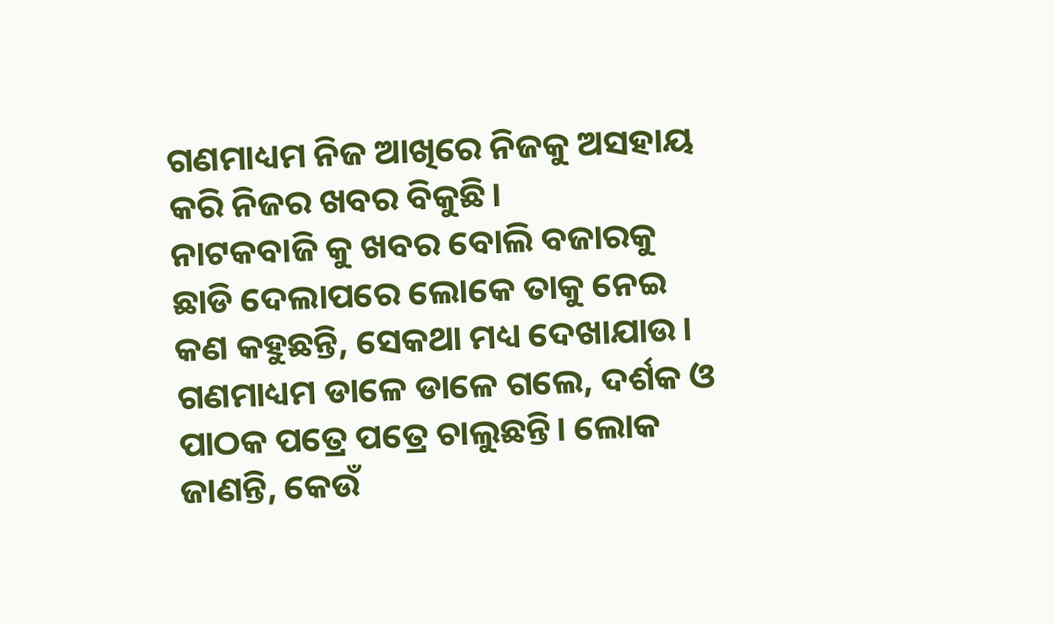ଗଣମାଧ୍ୟମ ନିଜ ଆଖିରେ ନିଜକୁ ଅସହାୟ କରି ନିଜର ଖବର ବିକୁଛି।
ନାଟକବାଜି କୁ ଖବର ବୋଲି ବଜାରକୁ ଛାଡି ଦେଲାପରେ ଲୋକେ ତାକୁ ନେଇ କଣ କହୁଛନ୍ତି, ସେକଥା ମଧ୍ୟ ଦେଖାଯାଉ। ଗଣମାଧ୍ୟମ ଡାଳେ ଡାଳେ ଗଲେ, ଦର୍ଶକ ଓ ପାଠକ ପତ୍ରେ ପତ୍ରେ ଚାଲୁଛନ୍ତି। ଲୋକ ଜାଣନ୍ତି, କେଉଁ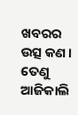ଖବରର ଉତ୍ସ କଣ। ତେଣୁ ଆଜିକାଲି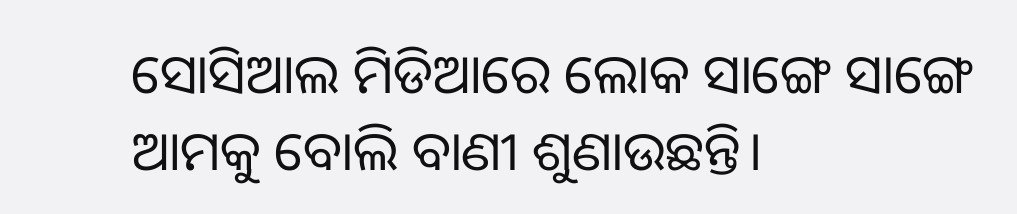ସୋସିଆଲ ମିଡିଆରେ ଲୋକ ସାଙ୍ଗେ ସାଙ୍ଗେ ଆମକୁ ବୋଲି ବାଣୀ ଶୁଣାଉଛନ୍ତି।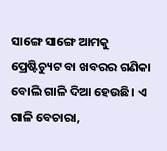ସାଙ୍ଗେ ସାଙ୍ଗେ ଆମକୁ ପ୍ରେଷ୍ଟିଚ୍ୟୁଟ ବା ଖବରର ଗଣିକା ବୋଲି ଗାଳି ଦିଆ ହେଉଛି। ଏ ଗାଳି ବେଚାରା,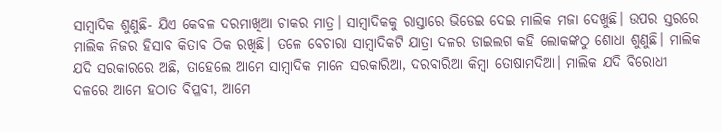ସାମ୍ବାଦିକ ଶୁଣୁଛି- ଯିଏ କେବଳ ଦରମାଖିଆ ଚାକର ମାତ୍ର। ସାମ୍ବାଦିକକୁ ରାସ୍ତାରେ ଭିଡେଇ ଦେଇ ମାଲିକ ମଜା ଦେଖୁଛି। ଉପର ସ୍ତରରେ ମାଲିକ ନିଜର ହିସାବ କିତାବ ଠିକ ରଖିଛି। ତଳେ ବେଚାରା ସାମ୍ବାଦିକଟି ଯାତ୍ରା ଦଳର ଡାଇଲଗ କହି ଲୋକଙ୍କଠୁ ଶୋଧା ଶୁଣୁଛି। ମାଲିକ ଯଦି ସରକାରରେ ଅଛି, ତାହେଲେ ଆମେ ସାମ୍ବାଦିକ ମାନେ ସରକାରିଆ, ଦରବାରିଆ କିମ୍ବା ତୋଷାମଦିଆ। ମାଲିକ ଯଦି ବିରୋଧୀ ଦଳରେ ଆମେ ହଠାତ ବିପ୍ଳବୀ, ଆମେ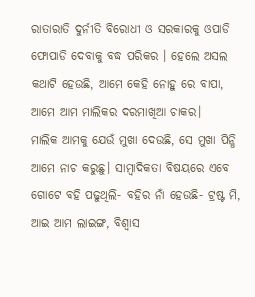ରାତାରାତି ଦୁର୍ନୀତି ବିରୋଧୀ ଓ ସରକାରକୁ ଓପାଡି ଫୋପାଡି ଦେବାକୁ ବଦ୍ଧ ପରିକର । ହେଲେ ଅସଲ କଥାଟି ହେଉଛି, ଆମେ କେହି ନୋହୁ ରେ ବାପା, ଆମେ ଆମ ମାଲିକର ଦରମାଖିଆ ଚାକର।
ମାଲିକ ଆମକୁ ଯେଉଁ ମୁଖା ଦେଉଛି, ସେ ମୁଖା ପିନ୍ଧି ଆମେ ନାଚ କରୁଛୁ। ସାମ୍ବାଦିକତା ବିଷୟରେ ଏବେ ଗୋଟେ ବହି ପଢୁଥିଲି- ବହିର ନାଁ ହେଉଛି- ଟ୍ରଷ୍ଟ ମି, ଆଇ ଆମ ଲାଇଙ୍ଗ, ବିଶ୍ଵାସ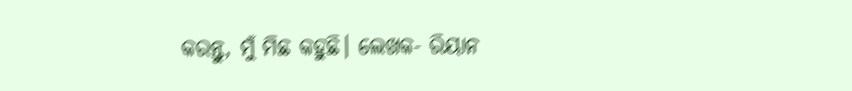କରନ୍ତୁ, ମୁଁ ମିଛ କହୁଛି। ଲେଖକ- ରିୟାନ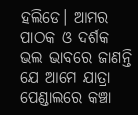ହଲିଡେ। ଆମର ପାଠକ ଓ ଦର୍ଶକ ଭଲ ଭାବରେ ଜାଣନ୍ତି ଯେ ଆମେ ଯାତ୍ରା ପେଣ୍ଡାଲରେ କଞ୍ଚା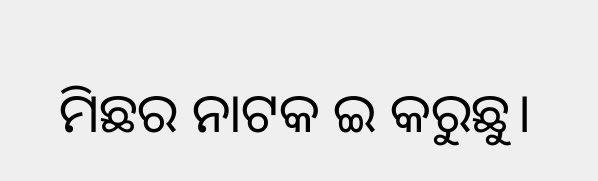ମିଛର ନାଟକ ଇ କରୁଛୁ।